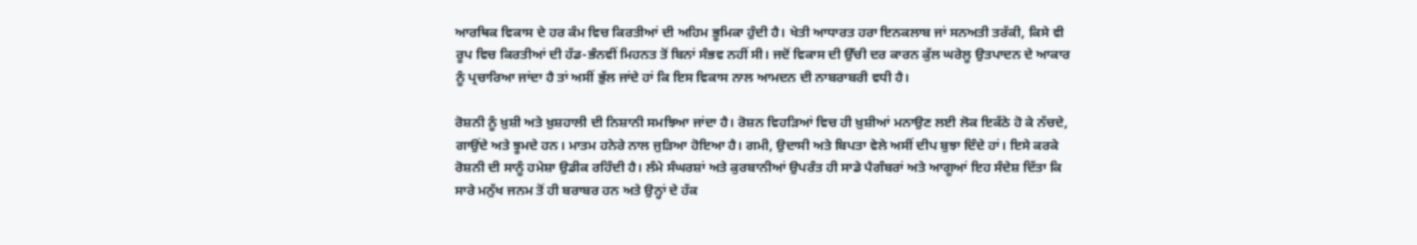ਆਰਥਿਕ ਵਿਕਾਸ ਦੇ ਹਰ ਕੰਮ ਵਿਚ ਕਿਰਤੀਆਂ ਦੀ ਅਹਿਮ ਭੂਮਿਕਾ ਹੁੰਦੀ ਹੈ। ਖੇਤੀ ਆਧਾਰਤ ਹਰਾ ਇਨਕਲਾਬ ਜਾਂ ਸਨਅਤੀ ਤਰੱਕੀ, ਕਿਸੇ ਵੀ ਰੂਪ ਵਿਚ ਕਿਰਤੀਆਂ ਦੀ ਹੱਡ-ਭੰਨਵੀਂ ਮਿਹਨਤ ਤੋਂ ਬਿਨਾਂ ਸੰਭਵ ਨਹੀਂ ਸੀ। ਜਦੋਂ ਵਿਕਾਸ ਦੀ ਉੱਚੀ ਦਰ ਕਾਰਨ ਕੁੱਲ ਘਰੇਲੂ ਉਤਪਾਦਨ ਦੇ ਆਕਾਰ ਨੂੰ ਪ੍ਰਚਾਰਿਆ ਜਾਂਦਾ ਹੈ ਤਾਂ ਅਸੀਂ ਭੁੱਲ ਜਾਂਦੇ ਹਾਂ ਕਿ ਇਸ ਵਿਕਾਸ ਨਾਲ ਆਮਦਨ ਦੀ ਨਾਬਰਾਬਰੀ ਵਧੀ ਹੈ।

ਰੋਸ਼ਨੀ ਨੂੰ ਖ਼ੁਸ਼ੀ ਅਤੇ ਖ਼ੁਸ਼ਹਾਲੀ ਦੀ ਨਿਸ਼ਾਨੀ ਸਮਝਿਆ ਜਾਂਦਾ ਹੈ। ਰੋਸ਼ਨ ਵਿਹੜਿਆਂ ਵਿਚ ਹੀ ਖ਼ੁਸ਼ੀਆਂ ਮਨਾਉਣ ਲਈ ਲੋਕ ਇਕੱਠੇ ਹੋ ਕੇ ਨੱਚਦੇ, ਗਾਉਂਦੇ ਅਤੇ ਝੂਮਦੇ ਹਨ। ਮਾਤਮ ਹਨੇਰੇ ਨਾਲ ਜੁੜਿਆ ਹੋਇਆ ਹੈ। ਗਮੀ, ਉਦਾਸੀ ਅਤੇ ਬਿਪਤਾ ਵੇਲੇ ਅਸੀਂ ਦੀਪ ਬੁਝਾ ਦਿੰਦੇ ਹਾਂ। ਇਸੇ ਕਰਕੇ ਰੋਸ਼ਨੀ ਦੀ ਸਾਨੂੰ ਹਮੇਸ਼ਾ ਉਡੀਕ ਰਹਿੰਦੀ ਹੈ। ਲੰਮੇ ਸੰਘਰਸ਼ਾਂ ਅਤੇ ਕੁਰਬਾਨੀਆਂ ਉਪਰੰਤ ਹੀ ਸਾਡੇ ਪੈਗੰਬਰਾਂ ਅਤੇ ਆਗੂਆਂ ਇਹ ਸੰਦੇਸ਼ ਦਿੱਤਾ ਕਿ ਸਾਰੇ ਮਨੁੱਖ ਜਨਮ ਤੋਂ ਹੀ ਬਰਾਬਰ ਹਨ ਅਤੇ ਉਨ੍ਹਾਂ ਦੇ ਹੱਕ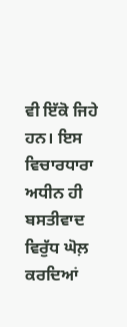ਵੀ ਇੱਕੋ ਜਿਹੇ ਹਨ। ਇਸ ਵਿਚਾਰਧਾਰਾ ਅਧੀਨ ਹੀ ਬਸਤੀਵਾਦ ਵਿਰੁੱਧ ਘੋਲ਼ ਕਰਦਿਆਂ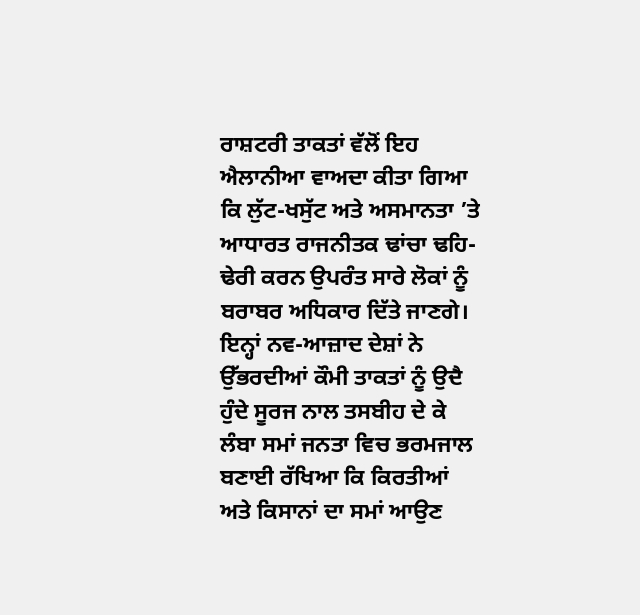ਰਾਸ਼ਟਰੀ ਤਾਕਤਾਂ ਵੱਲੋਂ ਇਹ ਐਲਾਨੀਆ ਵਾਅਦਾ ਕੀਤਾ ਗਿਆ ਕਿ ਲੁੱਟ-ਖਸੁੱਟ ਅਤੇ ਅਸਮਾਨਤਾ ’ਤੇ ਆਧਾਰਤ ਰਾਜਨੀਤਕ ਢਾਂਚਾ ਢਹਿ-ਢੇਰੀ ਕਰਨ ਉਪਰੰਤ ਸਾਰੇ ਲੋਕਾਂ ਨੂੰ ਬਰਾਬਰ ਅਧਿਕਾਰ ਦਿੱਤੇ ਜਾਣਗੇ। ਇਨ੍ਹਾਂ ਨਵ-ਆਜ਼ਾਦ ਦੇਸ਼ਾਂ ਨੇ ਉੱਭਰਦੀਆਂ ਕੌਮੀ ਤਾਕਤਾਂ ਨੂੰ ਉਦੈ ਹੁੰਦੇ ਸੂਰਜ ਨਾਲ ਤਸਬੀਹ ਦੇ ਕੇ ਲੰਬਾ ਸਮਾਂ ਜਨਤਾ ਵਿਚ ਭਰਮਜਾਲ ਬਣਾਈ ਰੱਖਿਆ ਕਿ ਕਿਰਤੀਆਂ ਅਤੇ ਕਿਸਾਨਾਂ ਦਾ ਸਮਾਂ ਆਉਣ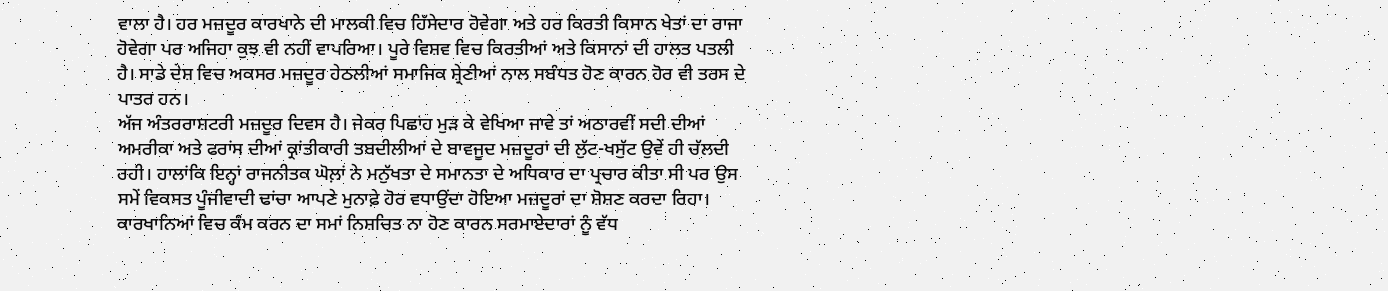ਵਾਲਾ ਹੈ। ਹਰ ਮਜ਼ਦੂਰ ਕਾਰਖਾਨੇ ਦੀ ਮਾਲਕੀ ਵਿਚ ਹਿੱਸੇਦਾਰ ਹੋਵੇਗਾ ਅਤੇ ਹਰ ਕਿਰਤੀ ਕਿਸਾਨ ਖੇਤਾਂ ਦਾ ਰਾਜਾ ਹੋਵੇਗਾ ਪਰ ਅਜਿਹਾ ਕੁਝ ਵੀ ਨਹੀਂ ਵਾਪਰਿਆ। ਪੂਰੇ ਵਿਸ਼ਵ ਵਿਚ ਕਿਰਤੀਆਂ ਅਤੇ ਕਿਸਾਨਾਂ ਦੀ ਹਾਲਤ ਪਤਲੀ ਹੈ। ਸਾਡੇ ਦੇਸ਼ ਵਿਚ ਅਕਸਰ ਮਜ਼ਦੂਰ ਹੇਠਲੀਆਂ ਸਮਾਜਿਕ ਸ਼੍ਰੇਣੀਆਂ ਨਾਲ ਸਬੰਧਤ ਹੋਣ ਕਾਰਨ ਹੋਰ ਵੀ ਤਰਸ ਦੇ ਪਾਤਰ ਹਨ।
ਅੱਜ ਅੰਤਰਰਾਸ਼ਟਰੀ ਮਜ਼ਦੂਰ ਦਿਵਸ ਹੈ। ਜੇਕਰ ਪਿਛਾਂਹ ਮੁੜ ਕੇ ਵੇਖਿਆ ਜਾਵੇ ਤਾਂ ਅਠਾਰਵੀਂ ਸਦੀ ਦੀਆਂ ਅਮਰੀਕਾ ਅਤੇ ਫਰਾਂਸ ਦੀਆਂ ਕ੍ਰਾਂਤੀਕਾਰੀ ਤਬਦੀਲੀਆਂ ਦੇ ਬਾਵਜੂਦ ਮਜ਼ਦੂਰਾਂ ਦੀ ਲੁੱਟ-ਖਸੁੱਟ ਉਵੇਂ ਹੀ ਚੱਲਦੀ ਰਹੀ। ਹਾਲਾਂਕਿ ਇਨ੍ਹਾਂ ਰਾਜਨੀਤਕ ਘੋਲ਼ਾਂ ਨੇ ਮਨੁੱਖਤਾ ਦੇ ਸਮਾਨਤਾ ਦੇ ਅਧਿਕਾਰ ਦਾ ਪ੍ਰਚਾਰ ਕੀਤਾ ਸੀ ਪਰ ਉਸ ਸਮੇਂ ਵਿਕਸਤ ਪੂੰਜੀਵਾਦੀ ਢਾਂਚਾ ਆਪਣੇ ਮੁਨਾਫ਼ੇ ਹੋਰ ਵਧਾਉਂਦਾ ਹੋਇਆ ਮਜ਼ਦੂਰਾਂ ਦਾ ਸ਼ੋਸ਼ਣ ਕਰਦਾ ਰਿਹਾ। ਕਾਰਖਾਨਿਆਂ ਵਿਚ ਕੰਮ ਕਰਨ ਦਾ ਸਮਾਂ ਨਿਸ਼ਚਿਤ ਨਾ ਹੋਣ ਕਾਰਨ ਸਰਮਾਏਦਾਰਾਂ ਨੂੰ ਵੱਧ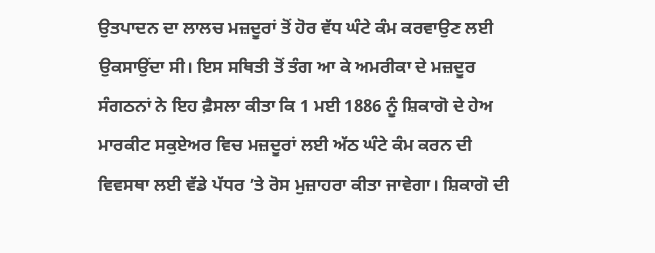ਉਤਪਾਦਨ ਦਾ ਲਾਲਚ ਮਜ਼ਦੂਰਾਂ ਤੋਂ ਹੋਰ ਵੱਧ ਘੰਟੇ ਕੰਮ ਕਰਵਾਉਣ ਲਈ ਉਕਸਾਉਂਦਾ ਸੀ। ਇਸ ਸਥਿਤੀ ਤੋਂ ਤੰਗ ਆ ਕੇ ਅਮਰੀਕਾ ਦੇ ਮਜ਼ਦੂਰ ਸੰਗਠਨਾਂ ਨੇ ਇਹ ਫ਼ੈਸਲਾ ਕੀਤਾ ਕਿ 1 ਮਈ 1886 ਨੂੰ ਸ਼ਿਕਾਗੋ ਦੇ ਹੇਅ ਮਾਰਕੀਟ ਸਕੁਏਅਰ ਵਿਚ ਮਜ਼ਦੂਰਾਂ ਲਈ ਅੱਠ ਘੰਟੇ ਕੰਮ ਕਰਨ ਦੀ ਵਿਵਸਥਾ ਲਈ ਵੱਡੇ ਪੱਧਰ ’ਤੇ ਰੋਸ ਮੁਜ਼ਾਹਰਾ ਕੀਤਾ ਜਾਵੇਗਾ। ਸ਼ਿਕਾਗੋ ਦੀ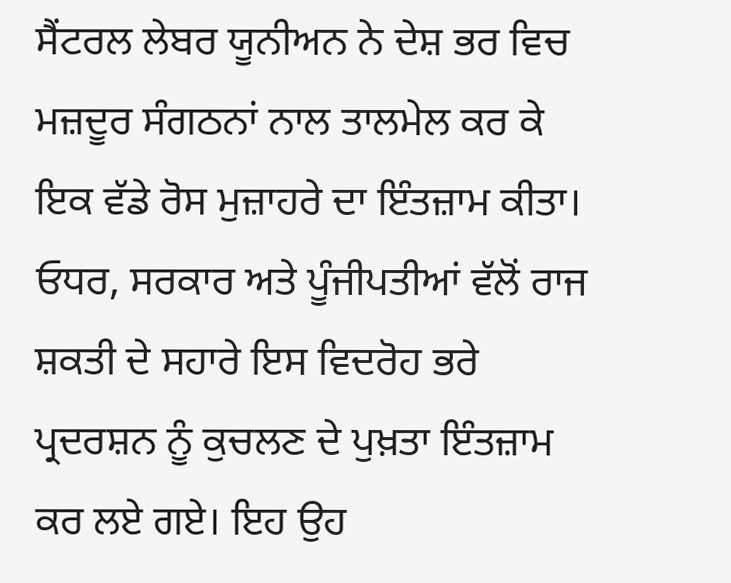ਸੈਂਟਰਲ ਲੇਬਰ ਯੂਨੀਅਨ ਨੇ ਦੇਸ਼ ਭਰ ਵਿਚ ਮਜ਼ਦੂਰ ਸੰਗਠਨਾਂ ਨਾਲ ਤਾਲਮੇਲ ਕਰ ਕੇ ਇਕ ਵੱਡੇ ਰੋਸ ਮੁਜ਼ਾਹਰੇ ਦਾ ਇੰਤਜ਼ਾਮ ਕੀਤਾ। ਓਧਰ, ਸਰਕਾਰ ਅਤੇ ਪੂੰਜੀਪਤੀਆਂ ਵੱਲੋਂ ਰਾਜ ਸ਼ਕਤੀ ਦੇ ਸਹਾਰੇ ਇਸ ਵਿਦਰੋਹ ਭਰੇ ਪ੍ਰਦਰਸ਼ਨ ਨੂੰ ਕੁਚਲਣ ਦੇ ਪੁਖ਼ਤਾ ਇੰਤਜ਼ਾਮ ਕਰ ਲਏ ਗਏ। ਇਹ ਉਹ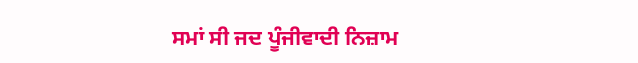ਸਮਾਂ ਸੀ ਜਦ ਪੂੰਜੀਵਾਦੀ ਨਿਜ਼ਾਮ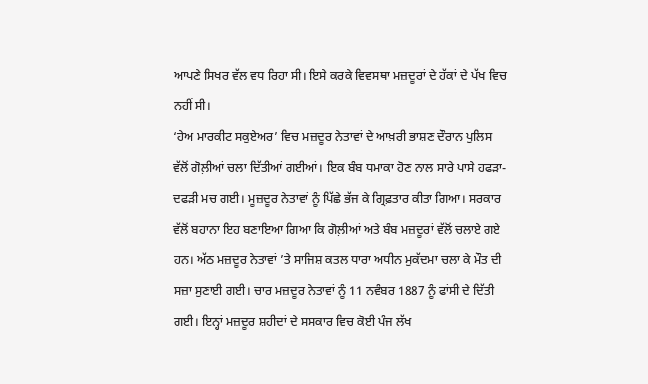ਆਪਣੇ ਸਿਖਰ ਵੱਲ ਵਧ ਰਿਹਾ ਸੀ। ਇਸੇ ਕਰਕੇ ਵਿਵਸਥਾ ਮਜ਼ਦੂਰਾਂ ਦੇ ਹੱਕਾਂ ਦੇ ਪੱਖ ਵਿਚ ਨਹੀਂ ਸੀ।
‘ਹੇਅ ਮਾਰਕੀਟ ਸਕੁਏਅਰ’ ਵਿਚ ਮਜ਼ਦੂਰ ਨੇਤਾਵਾਂ ਦੇ ਆਖ਼ਰੀ ਭਾਸ਼ਣ ਦੌਰਾਨ ਪੁਲਿਸ ਵੱਲੋਂ ਗੋਲ਼ੀਆਂ ਚਲਾ ਦਿੱਤੀਆਂ ਗਈਆਂ। ਇਕ ਬੰਬ ਧਮਾਕਾ ਹੋਣ ਨਾਲ ਸਾਰੇ ਪਾਸੇ ਹਫੜਾ-ਦਫੜੀ ਮਚ ਗਈ। ਮੂਜ਼ਦੂਰ ਨੇਤਾਵਾਂ ਨੂੰ ਪਿੱਛੇ ਭੱਜ ਕੇ ਗ੍ਰਿਫ਼ਤਾਰ ਕੀਤਾ ਗਿਆ। ਸਰਕਾਰ ਵੱਲੋਂ ਬਹਾਨਾ ਇਹ ਬਣਾਇਆ ਗਿਆ ਕਿ ਗੋਲ਼ੀਆਂ ਅਤੇ ਬੰਬ ਮਜ਼ਦੂਰਾਂ ਵੱਲੋਂ ਚਲਾਏ ਗਏ ਹਨ। ਅੱਠ ਮਜ਼ਦੂਰ ਨੇਤਾਵਾਂ ’ਤੇ ਸਾਜਿਸ਼ ਕਤਲ ਧਾਰਾ ਅਧੀਨ ਮੁਕੱਦਮਾ ਚਲਾ ਕੇ ਮੌਤ ਦੀ ਸਜ਼ਾ ਸੁਣਾਈ ਗਈ। ਚਾਰ ਮਜ਼ਦੂਰ ਨੇਤਾਵਾਂ ਨੂੰ 11 ਨਵੰਬਰ 1887 ਨੂੰ ਫਾਂਸੀ ਦੇ ਦਿੱਤੀ ਗਈ। ਇਨ੍ਹਾਂ ਮਜ਼ਦੂਰ ਸ਼ਹੀਦਾਂ ਦੇ ਸਸਕਾਰ ਵਿਚ ਕੋਈ ਪੰਜ ਲੱਖ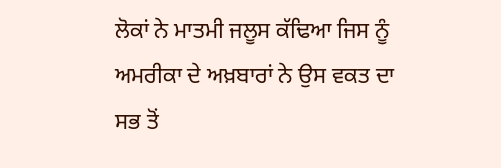ਲੋਕਾਂ ਨੇ ਮਾਤਮੀ ਜਲੂਸ ਕੱਢਿਆ ਜਿਸ ਨੂੰ ਅਮਰੀਕਾ ਦੇ ਅਖ਼ਬਾਰਾਂ ਨੇ ਉਸ ਵਕਤ ਦਾ ਸਭ ਤੋਂ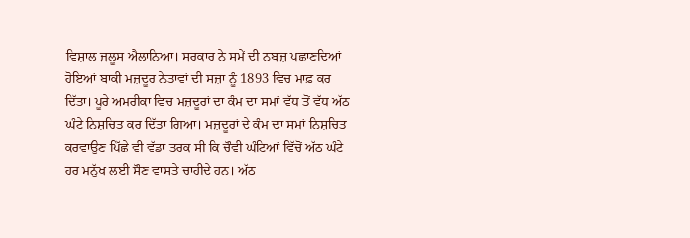ਵਿਸ਼ਾਲ ਜਲੂਸ ਐਲਾਨਿਆ। ਸਰਕਾਰ ਨੇ ਸਮੇਂ ਦੀ ਨਬਜ਼ ਪਛਾਣਦਿਆਂ ਹੋਇਆਂ ਬਾਕੀ ਮਜ਼ਦੂਰ ਨੇਤਾਵਾਂ ਦੀ ਸਜ਼ਾ ਨੂੰ 1893 ਵਿਚ ਮਾਫ਼ ਕਰ ਦਿੱਤਾ। ਪੂਰੇ ਅਮਰੀਕਾ ਵਿਚ ਮਜ਼ਦੂਰਾਂ ਦਾ ਕੰਮ ਦਾ ਸਮਾਂ ਵੱਧ ਤੋਂ ਵੱਧ ਅੱਠ ਘੰਟੇ ਨਿਸ਼ਚਿਤ ਕਰ ਦਿੱਤਾ ਗਿਆ। ਮਜ਼ਦੂਰਾਂ ਦੇ ਕੰਮ ਦਾ ਸਮਾਂ ਨਿਸ਼ਚਿਤ ਕਰਵਾਉਣ ਪਿੱਛੇ ਵੀ ਵੱਡਾ ਤਰਕ ਸੀ ਕਿ ਚੌਵੀ ਘੰਟਿਆਂ ਵਿੱਚੋਂ ਅੱਠ ਘੰਟੇ ਹਰ ਮਨੁੱਖ ਲਈ ਸੌਣ ਵਾਸਤੇ ਚਾਹੀਦੇ ਹਨ। ਅੱਠ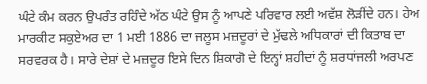ਘੰਟੇ ਕੰਮ ਕਰਨ ਉਪਰੰਤ ਰਹਿੰਦੇ ਅੱਠ ਘੰਟੇ ਉਸ ਨੂੰ ਆਪਣੇ ਪਰਿਵਾਰ ਲਈ ਅਵੱਸ਼ ਲੋੜੀਂਦੇ ਹਨ। ਹੇਅ ਮਾਰਕੀਟ ਸਕੁਏਅਰ ਦਾ 1 ਮਈ 1886 ਦਾ ਜਲੂਸ ਮਜ਼ਦੂਰਾਂ ਦੇ ਮੁੱਢਲੇ ਅਧਿਕਾਰਾਂ ਦੀ ਕਿਤਾਬ ਦਾ ਸਰਵਰਕ ਹੈ। ਸਾਰੇ ਦੇਸ਼ਾਂ ਦੇ ਮਜ਼ਦੂਰ ਇਸੇ ਦਿਨ ਸ਼ਿਕਾਗੋ ਦੇ ਇਨ੍ਹਾਂ ਸ਼ਹੀਦਾਂ ਨੂੰ ਸ਼ਰਧਾਂਜਲੀ ਅਰਪਣ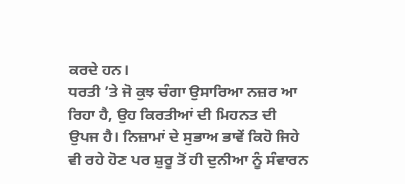ਕਰਦੇ ਹਨ।
ਧਰਤੀ ’ਤੇ ਜੋ ਕੁਝ ਚੰਗਾ ਉਸਾਰਿਆ ਨਜ਼ਰ ਆ ਰਿਹਾ ਹੈ, ਉਹ ਕਿਰਤੀਆਂ ਦੀ ਮਿਹਨਤ ਦੀ ਉਪਜ ਹੈ। ਨਿਜ਼ਾਮਾਂ ਦੇ ਸੁਭਾਅ ਭਾਵੇਂ ਕਿਹੋ ਜਿਹੇ ਵੀ ਰਹੇ ਹੋਣ ਪਰ ਸ਼ੁਰੂ ਤੋਂ ਹੀ ਦੁਨੀਆ ਨੂੰ ਸੰਵਾਰਨ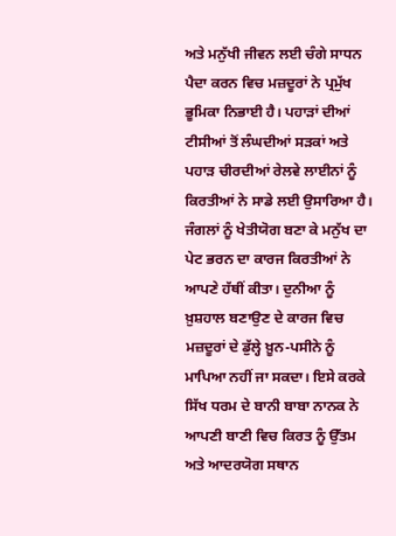ਅਤੇ ਮਨੁੱਖੀ ਜੀਵਨ ਲਈ ਚੰਗੇ ਸਾਧਨ ਪੈਦਾ ਕਰਨ ਵਿਚ ਮਜ਼ਦੂਰਾਂ ਨੇ ਪ੍ਰਮੁੱਖ ਭੂਮਿਕਾ ਨਿਭਾਈ ਹੈ। ਪਹਾੜਾਂ ਦੀਆਂ ਟੀਸੀਆਂ ਤੋਂ ਲੰਘਦੀਆਂ ਸੜਕਾਂ ਅਤੇ ਪਹਾੜ ਚੀਰਦੀਆਂ ਰੇਲਵੇ ਲਾਈਨਾਂ ਨੂੰ ਕਿਰਤੀਆਂ ਨੇ ਸਾਡੇ ਲਈ ਉਸਾਰਿਆ ਹੈ। ਜੰਗਲਾਂ ਨੂੰ ਖੇਤੀਯੋਗ ਬਣਾ ਕੇ ਮਨੁੱਖ ਦਾ ਪੇਟ ਭਰਨ ਦਾ ਕਾਰਜ ਕਿਰਤੀਆਂ ਨੇ ਆਪਣੇ ਹੱਥੀਂ ਕੀਤਾ। ਦੁਨੀਆ ਨੂੰ ਖ਼ੁਸ਼ਹਾਲ ਬਣਾਉਣ ਦੇ ਕਾਰਜ ਵਿਚ ਮਜ਼ਦੂਰਾਂ ਦੇ ਡੁੱਲ੍ਹੇ ਖ਼ੂਨ-ਪਸੀਨੇ ਨੂੰ ਮਾਪਿਆ ਨਹੀਂ ਜਾ ਸਕਦਾ। ਇਸੇ ਕਰਕੇ ਸਿੱਖ ਧਰਮ ਦੇ ਬਾਨੀ ਬਾਬਾ ਨਾਨਕ ਨੇ ਆਪਣੀ ਬਾਣੀ ਵਿਚ ਕਿਰਤ ਨੂੰ ਉੱਤਮ ਅਤੇ ਆਦਰਯੋਗ ਸਥਾਨ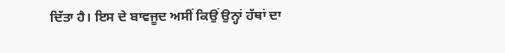ਦਿੱਤਾ ਹੈ। ਇਸ ਦੇ ਬਾਵਜੂਦ ਅਸੀਂ ਕਿਉਂ ਉਨ੍ਹਾਂ ਹੱਥਾਂ ਦਾ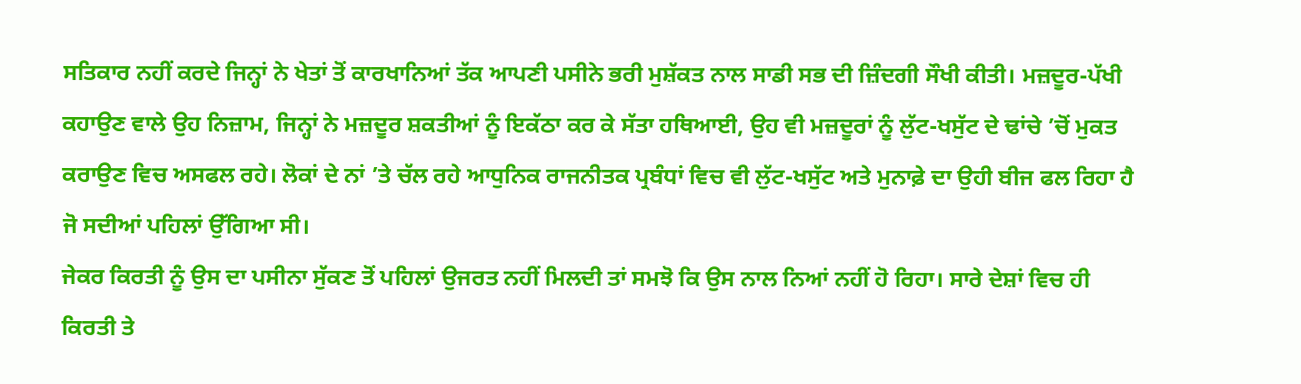ਸਤਿਕਾਰ ਨਹੀਂ ਕਰਦੇ ਜਿਨ੍ਹਾਂ ਨੇ ਖੇਤਾਂ ਤੋਂ ਕਾਰਖਾਨਿਆਂ ਤੱਕ ਆਪਣੀ ਪਸੀਨੇ ਭਰੀ ਮੁਸ਼ੱਕਤ ਨਾਲ ਸਾਡੀ ਸਭ ਦੀ ਜ਼ਿੰਦਗੀ ਸੌਖੀ ਕੀਤੀ। ਮਜ਼ਦੂਰ-ਪੱਖੀ ਕਹਾਉਣ ਵਾਲੇ ਉਹ ਨਿਜ਼ਾਮ, ਜਿਨ੍ਹਾਂ ਨੇ ਮਜ਼ਦੂਰ ਸ਼ਕਤੀਆਂ ਨੂੰ ਇਕੱਠਾ ਕਰ ਕੇ ਸੱਤਾ ਹਥਿਆਈ, ਉਹ ਵੀ ਮਜ਼ਦੂਰਾਂ ਨੂੰ ਲੁੱਟ-ਖਸੁੱਟ ਦੇ ਢਾਂਚੇ ’ਚੋਂ ਮੁਕਤ ਕਰਾਉਣ ਵਿਚ ਅਸਫਲ ਰਹੇ। ਲੋਕਾਂ ਦੇ ਨਾਂ ’ਤੇ ਚੱਲ ਰਹੇ ਆਧੁਨਿਕ ਰਾਜਨੀਤਕ ਪ੍ਰਬੰਧਾਂ ਵਿਚ ਵੀ ਲੁੱਟ-ਖਸੁੱਟ ਅਤੇ ਮੁਨਾਫ਼ੇ ਦਾ ਉਹੀ ਬੀਜ ਫਲ ਰਿਹਾ ਹੈ ਜੋ ਸਦੀਆਂ ਪਹਿਲਾਂ ਉੱਗਿਆ ਸੀ।
ਜੇਕਰ ਕਿਰਤੀ ਨੂੰ ਉਸ ਦਾ ਪਸੀਨਾ ਸੁੱਕਣ ਤੋਂ ਪਹਿਲਾਂ ਉਜਰਤ ਨਹੀਂ ਮਿਲਦੀ ਤਾਂ ਸਮਝੋ ਕਿ ਉਸ ਨਾਲ ਨਿਆਂ ਨਹੀਂ ਹੋ ਰਿਹਾ। ਸਾਰੇ ਦੇਸ਼ਾਂ ਵਿਚ ਹੀ ਕਿਰਤੀ ਤੇ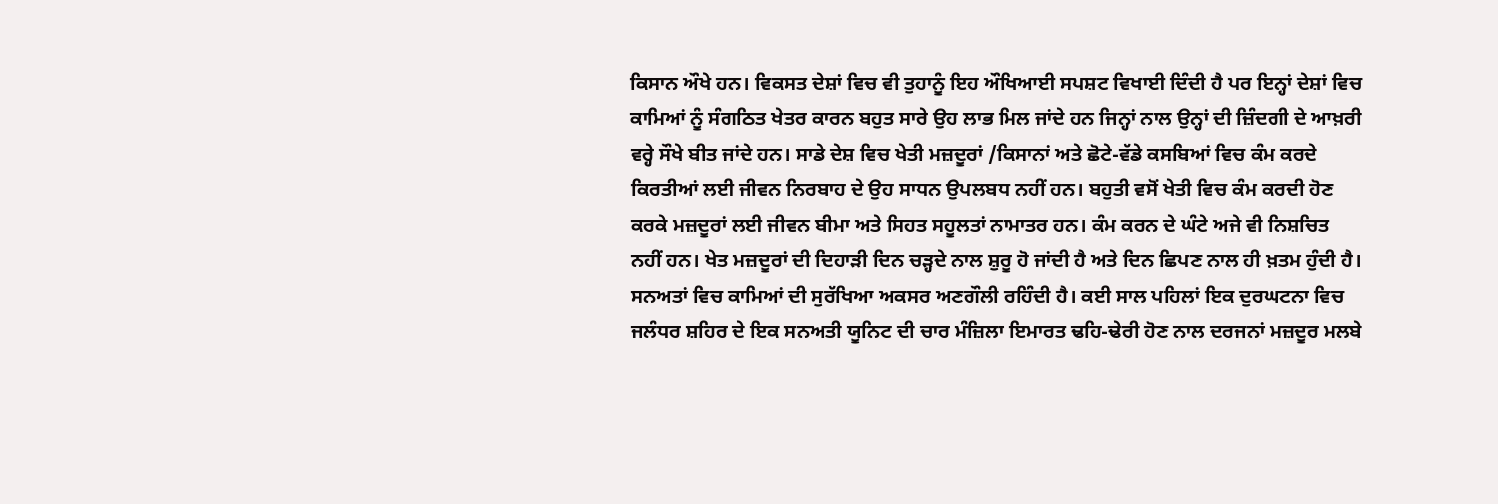ਕਿਸਾਨ ਔਖੇ ਹਨ। ਵਿਕਸਤ ਦੇਸ਼ਾਂ ਵਿਚ ਵੀ ਤੁਹਾਨੂੰ ਇਹ ਔਖਿਆਈ ਸਪਸ਼ਟ ਵਿਖਾਈ ਦਿੰਦੀ ਹੈ ਪਰ ਇਨ੍ਹਾਂ ਦੇਸ਼ਾਂ ਵਿਚ ਕਾਮਿਆਂ ਨੂੰ ਸੰਗਠਿਤ ਖੇਤਰ ਕਾਰਨ ਬਹੁਤ ਸਾਰੇ ਉਹ ਲਾਭ ਮਿਲ ਜਾਂਦੇ ਹਨ ਜਿਨ੍ਹਾਂ ਨਾਲ ਉਨ੍ਹਾਂ ਦੀ ਜ਼ਿੰਦਗੀ ਦੇ ਆਖ਼ਰੀ ਵਰ੍ਹੇ ਸੌਖੇ ਬੀਤ ਜਾਂਦੇ ਹਨ। ਸਾਡੇ ਦੇਸ਼ ਵਿਚ ਖੇਤੀ ਮਜ਼ਦੂਰਾਂ /ਕਿਸਾਨਾਂ ਅਤੇ ਛੋਟੇ-ਵੱਡੇ ਕਸਬਿਆਂ ਵਿਚ ਕੰਮ ਕਰਦੇ ਕਿਰਤੀਆਂ ਲਈ ਜੀਵਨ ਨਿਰਬਾਹ ਦੇ ਉਹ ਸਾਧਨ ਉਪਲਬਧ ਨਹੀਂ ਹਨ। ਬਹੁਤੀ ਵਸੋਂ ਖੇਤੀ ਵਿਚ ਕੰਮ ਕਰਦੀ ਹੋਣ ਕਰਕੇ ਮਜ਼ਦੂਰਾਂ ਲਈ ਜੀਵਨ ਬੀਮਾ ਅਤੇ ਸਿਹਤ ਸਹੂਲਤਾਂ ਨਾਮਾਤਰ ਹਨ। ਕੰਮ ਕਰਨ ਦੇ ਘੰਟੇ ਅਜੇ ਵੀ ਨਿਸ਼ਚਿਤ ਨਹੀਂ ਹਨ। ਖੇਤ ਮਜ਼ਦੂਰਾਂ ਦੀ ਦਿਹਾੜੀ ਦਿਨ ਚੜ੍ਹਦੇ ਨਾਲ ਸ਼ੁਰੂ ਹੋ ਜਾਂਦੀ ਹੈ ਅਤੇ ਦਿਨ ਛਿਪਣ ਨਾਲ ਹੀ ਖ਼ਤਮ ਹੁੰਦੀ ਹੈ। ਸਨਅਤਾਂ ਵਿਚ ਕਾਮਿਆਂ ਦੀ ਸੁਰੱਖਿਆ ਅਕਸਰ ਅਣਗੌਲੀ ਰਹਿੰਦੀ ਹੈ। ਕਈ ਸਾਲ ਪਹਿਲਾਂ ਇਕ ਦੁਰਘਟਨਾ ਵਿਚ ਜਲੰਧਰ ਸ਼ਹਿਰ ਦੇ ਇਕ ਸਨਅਤੀ ਯੂਨਿਟ ਦੀ ਚਾਰ ਮੰਜ਼ਿਲਾ ਇਮਾਰਤ ਢਹਿ-ਢੇਰੀ ਹੋਣ ਨਾਲ ਦਰਜਨਾਂ ਮਜ਼ਦੂਰ ਮਲਬੇ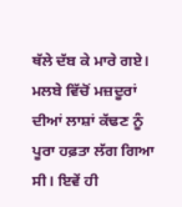ਥੱਲੇ ਦੱਬ ਕੇ ਮਾਰੇ ਗਏ। ਮਲਬੇ ਵਿੱਚੋਂ ਮਜ਼ਦੂਰਾਂ ਦੀਆਂ ਲਾਸ਼ਾਂ ਕੱਢਣ ਨੂੰ ਪੂਰਾ ਹਫ਼ਤਾ ਲੱਗ ਗਿਆ ਸੀ। ਇਵੇਂ ਹੀ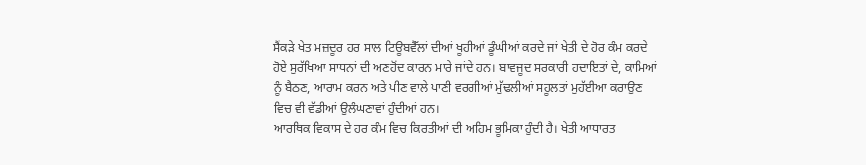ਸੈਂਕੜੇ ਖੇਤ ਮਜ਼ਦੂਰ ਹਰ ਸਾਲ ਟਿਊਬਵੈੱਲਾਂ ਦੀਆਂ ਖੂਹੀਆਂ ਡੂੰਘੀਆਂ ਕਰਦੇ ਜਾਂ ਖੇਤੀ ਦੇ ਹੋਰ ਕੰਮ ਕਰਦੇ ਹੋਏ ਸੁਰੱਖਿਆ ਸਾਧਨਾਂ ਦੀ ਅਣਹੋਂਦ ਕਾਰਨ ਮਾਰੇ ਜਾਂਦੇ ਹਨ। ਬਾਵਜੂਦ ਸਰਕਾਰੀ ਹਦਾਇਤਾਂ ਦੇ, ਕਾਮਿਆਂ ਨੂੰ ਬੈਠਣ, ਆਰਾਮ ਕਰਨ ਅਤੇ ਪੀਣ ਵਾਲੇ ਪਾਣੀ ਵਰਗੀਆਂ ਮੁੱਢਲੀਆਂ ਸਹੂਲਤਾਂ ਮੁਹੱਈਆ ਕਰਾਉਣ ਵਿਚ ਵੀ ਵੱਡੀਆਂ ਉਲੰਘਣਾਵਾਂ ਹੁੰਦੀਆਂ ਹਨ।
ਆਰਥਿਕ ਵਿਕਾਸ ਦੇ ਹਰ ਕੰਮ ਵਿਚ ਕਿਰਤੀਆਂ ਦੀ ਅਹਿਮ ਭੂਮਿਕਾ ਹੁੰਦੀ ਹੈ। ਖੇਤੀ ਆਧਾਰਤ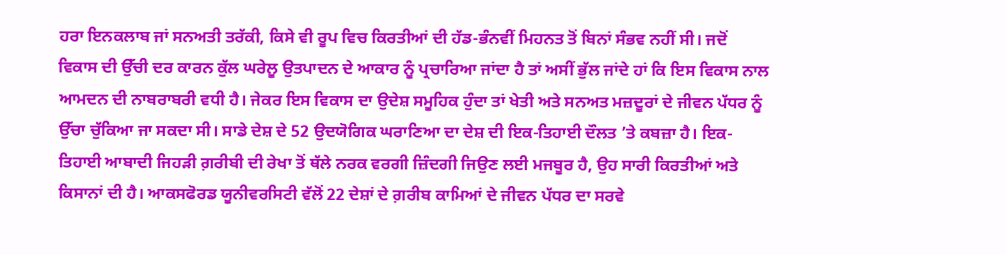ਹਰਾ ਇਨਕਲਾਬ ਜਾਂ ਸਨਅਤੀ ਤਰੱਕੀ, ਕਿਸੇ ਵੀ ਰੂਪ ਵਿਚ ਕਿਰਤੀਆਂ ਦੀ ਹੱਡ-ਭੰਨਵੀਂ ਮਿਹਨਤ ਤੋਂ ਬਿਨਾਂ ਸੰਭਵ ਨਹੀਂ ਸੀ। ਜਦੋਂ ਵਿਕਾਸ ਦੀ ਉੱਚੀ ਦਰ ਕਾਰਨ ਕੁੱਲ ਘਰੇਲੂ ਉਤਪਾਦਨ ਦੇ ਆਕਾਰ ਨੂੰ ਪ੍ਰਚਾਰਿਆ ਜਾਂਦਾ ਹੈ ਤਾਂ ਅਸੀਂ ਭੁੱਲ ਜਾਂਦੇ ਹਾਂ ਕਿ ਇਸ ਵਿਕਾਸ ਨਾਲ ਆਮਦਨ ਦੀ ਨਾਬਰਾਬਰੀ ਵਧੀ ਹੈ। ਜੇਕਰ ਇਸ ਵਿਕਾਸ ਦਾ ਉਦੇਸ਼ ਸਮੂਹਿਕ ਹੁੰਦਾ ਤਾਂ ਖੇਤੀ ਅਤੇ ਸਨਅਤ ਮਜ਼ਦੂਰਾਂ ਦੇ ਜੀਵਨ ਪੱਧਰ ਨੂੰ ਉੱਚਾ ਚੁੱਕਿਆ ਜਾ ਸਕਦਾ ਸੀ। ਸਾਡੇ ਦੇਸ਼ ਦੇ 52 ਉਦਯੋਗਿਕ ਘਰਾਣਿਆ ਦਾ ਦੇਸ਼ ਦੀ ਇਕ-ਤਿਹਾਈ ਦੌਲਤ ’ਤੇ ਕਬਜ਼ਾ ਹੈ। ਇਕ-ਤਿਹਾਈ ਆਬਾਦੀ ਜਿਹੜੀ ਗ਼ਰੀਬੀ ਦੀ ਰੇਖਾ ਤੋਂ ਥੱਲੇ ਨਰਕ ਵਰਗੀ ਜ਼ਿੰਦਗੀ ਜਿਉਣ ਲਈ ਮਜਬੂਰ ਹੈ, ਉਹ ਸਾਰੀ ਕਿਰਤੀਆਂ ਅਤੇ ਕਿਸਾਨਾਂ ਦੀ ਹੈ। ਆਕਸਫੋਰਡ ਯੂਨੀਵਰਸਿਟੀ ਵੱਲੋਂ 22 ਦੇਸ਼ਾਂ ਦੇ ਗ਼ਰੀਬ ਕਾਮਿਆਂ ਦੇ ਜੀਵਨ ਪੱਧਰ ਦਾ ਸਰਵੇ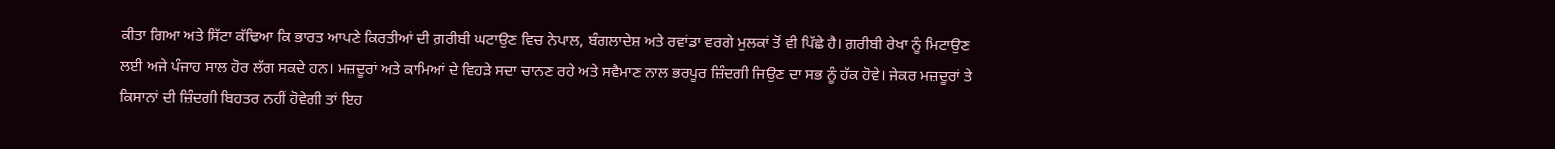ਕੀਤਾ ਗਿਆ ਅਤੇ ਸਿੱਟਾ ਕੱਢਿਆ ਕਿ ਭਾਰਤ ਆਪਣੇ ਕਿਰਤੀਆਂ ਦੀ ਗ਼ਰੀਬੀ ਘਟਾਉਣ ਵਿਚ ਨੇਪਾਲ, ਬੰਗਲਾਦੇਸ਼ ਅਤੇ ਰਵਾਂਡਾ ਵਰਗੇ ਮੁਲਕਾਂ ਤੋਂ ਵੀ ਪਿੱਛੇ ਹੈ। ਗ਼ਰੀਬੀ ਰੇਖਾ ਨੂੰ ਮਿਟਾਉਣ ਲਈ ਅਜੇ ਪੰਜਾਹ ਸਾਲ ਹੋਰ ਲੱਗ ਸਕਦੇ ਹਨ। ਮਜ਼ਦੂਰਾਂ ਅਤੇ ਕਾਮਿਆਂ ਦੇ ਵਿਹੜੇ ਸਦਾ ਚਾਨਣ ਰਹੇ ਅਤੇ ਸਵੈਮਾਣ ਨਾਲ ਭਰਪੂਰ ਜ਼ਿੰਦਗੀ ਜਿਉਣ ਦਾ ਸਭ ਨੂੰ ਹੱਕ ਹੋਵੇ। ਜੇਕਰ ਮਜ਼ਦੂਰਾਂ ਤੇ ਕਿਸਾਨਾਂ ਦੀ ਜ਼ਿੰਦਗੀ ਬਿਹਤਰ ਨਹੀਂ ਹੋਵੇਗੀ ਤਾਂ ਇਹ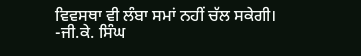ਵਿਵਸਥਾ ਵੀ ਲੰਬਾ ਸਮਾਂ ਨਹੀਂ ਚੱਲ ਸਕੇਗੀ।
-ਜੀ.ਕੇ. ਸਿੰਘ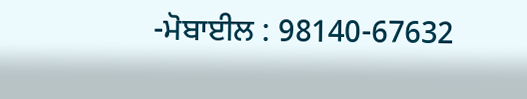-ਮੋਬਾਈਲ : 98140-67632